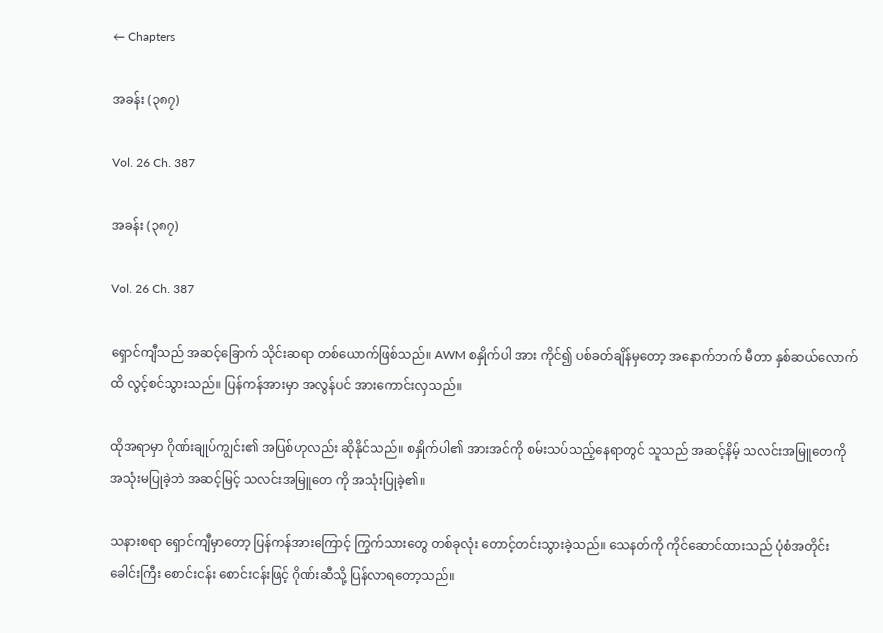← Chapters

အခန်း (၃၈၇)

Vol. 26 Ch. 387

အခန်း (၃၈၇)

Vol. 26 Ch. 387

ရှောင်ကျီသည် အဆင့်ခြောက် သိုင်းဆရာ တစ်ယောက်ဖြစ်သည်။ AWM စနှိုက်ပါ အား ကိုင်၍ ပစ်ခတ်ချိန်မှတော့ အနောက်ဘက် မီတာ နှစ်ဆယ်လောက်ထိ လွင့်စင်သွားသည်။ ပြန်ကန်အားမှာ အလွန်ပင် အားကောင်းလှသည်။

ထိုအရာမှာ ဂိုဏ်းချုပ်ကျွင်း၏ အပြစ်ဟုလည်း ဆိုနိုင်သည်။ စနှိုက်ပါ၏ အားအင်ကို စမ်းသပ်သည့်နေရာတွင် သူသည် အဆင့်နိမ့် သလင်းအမြူတေကို အသုံးမပြုခဲ့ဘဲ အဆင့်မြင့် သလင်းအမြူတေ ကို အသုံးပြုခဲ့၏။

သနားစရာ ရှောင်ကျီမှာတော့ ပြန်ကန်အားကြောင့် ကြွက်သားတွေ တစ်ခုလုံး တောင့်တင်းသွားခဲ့သည်။ သေနတ်ကို ကိုင်ဆောင်ထားသည် ပုံစံအတိုင်း ခေါင်းကြီး စောင်းငန်း စောင်းငန်းဖြင့် ဂိုဏ်းဆီသို့ ပြန်လာရတော့သည်။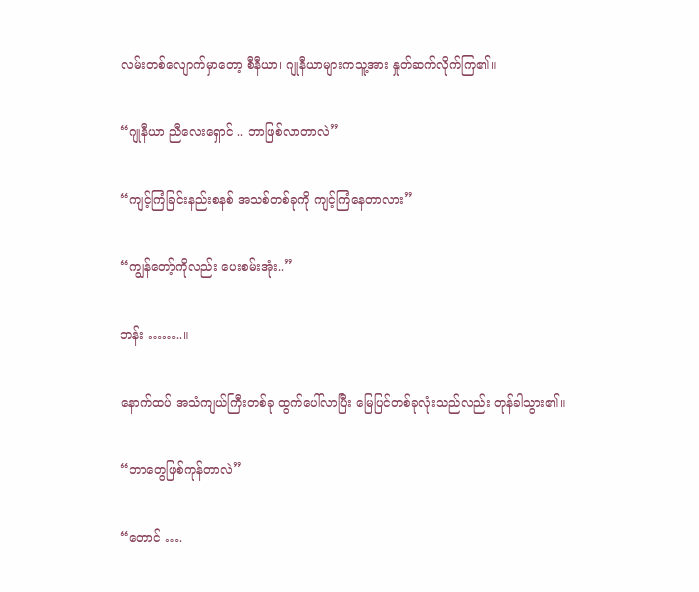လမ်းတစ်လျောက်မှာတော့ စီနီယာ၊ ဂျုနီယာများကသူ့အား နှုတ်ဆက်လိုက်ကြ၏။

“ဂျုနီယာ ညီလေးရှောင် .. ဘာဖြစ်လာတာလဲ”

“ကျင့်ကြံခြင်းနည်းစနစ် အသစ်တစ်ခုကို ကျင့်ကြံနေတာလား”

“ကျွန်တော့်ကိုလည်း ပေးစမ်းအုံး..”

ဘန်း ……..။

နောက်ထပ် အသံကျယ်ကြီးတစ်ခု ထွက်ပေါ်လာပြီး မြေပြင်တစ်ခုလုံးသည်လည်း တုန်ခါသွား၏။

“ဘာတွေဖြစ်ကုန်တာလဲ”

“တောင် ….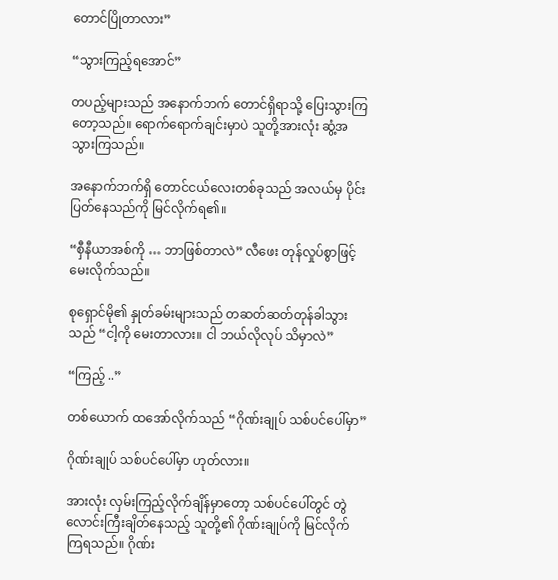တောင်ပြိုတာလား”

“သွားကြည့်ရအောင်”

တပည့်များသည် အနောက်ဘက် တောင်ရှိရာသို့ ပြေးသွားကြတော့သည်။ ရောက်ရောက်ချင်းမှာပဲ သူတို့အားလုံး ဆွံ့အသွားကြသည်။

အနောက်ဘက်ရှိ တောင်ငယ်လေးတစ်ခုသည် အလယ်မှ ပိုင်းပြတ်နေသည်ကို မြင်လိုက်ရ၏။

“စှီနီယာအစ်ကို … ဘာဖြစ်တာလဲ” လီဖေး တုန်လှုပ်စွာဖြင့် မေးလိုက်သည်။

စုရှောင်မို၏ နှုတ်ခမ်းများသည် တဆတ်ဆတ်တုန်ခါသွားသည် “ငါ့ကို မေးတာလား။ ငါ ဘယ်လိုလုပ် သိမှာလဲ”

“ကြည့် ..”

တစ်ယောက် ထအော်လိုက်သည် “ဂိုဏ်းချုပ် သစ်ပင်ပေါ်မှာ”

ဂိုဏ်းချုပ် သစ်ပင်ပေါ်မှာ ဟုတ်လား။

အားလုံး လှမ်းကြည့်လိုက်ချိန်မှာတော့ သစ်ပင်ပေါ်တွင် တွဲလောင်းကြီးချိတ်နေသည့် သူတို့၏ ဂိုဏ်းချုပ်ကို မြင်လိုက်ကြရသည်။ ဂိုဏ်း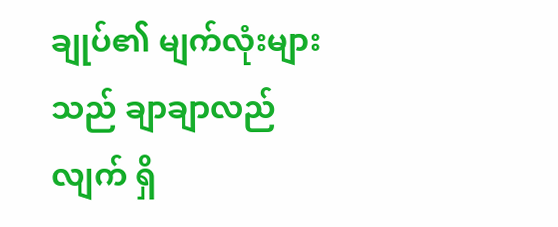ချုပ်၏ မျက်လုံးများသည် ချာချာလည်လျက် ရှိ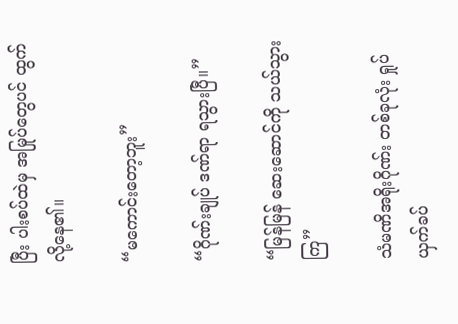ပြီး ပါးစပ်ထဲမှ အမြုပ်တွေပင် ထွက်လို့နေ၏။

“မကောင်းတော့ဘူး”

“ဂိုဏ်းချုပ် ဒဏ်ရာ ရသွားပြီ။”

“မြန်မြန် ဆေးဆောင်ကို သယ်သွားကြ”

သံမဏိအရိုးဂိုဏ်း တစ်ခုလုံး ရှုပ်ယှက်ခပ်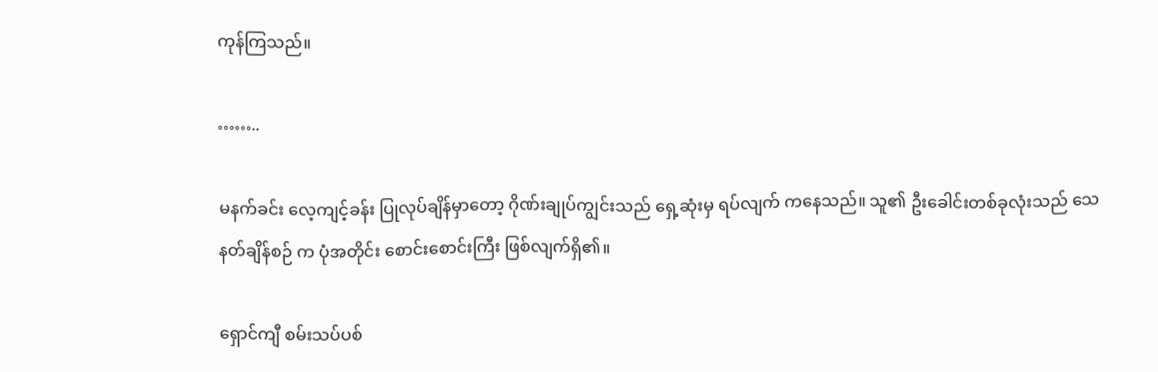ကုန်ကြသည်။

……..

မနက်ခင်း လေ့ကျင့်ခန်း ပြုလုပ်ချိန်မှာတော့ ဂိုဏ်းချုပ်ကျွင်းသည် ရှေ့ဆုံးမှ ရပ်လျက် ကနေသည်။ သူ၏ ဦးခေါင်းတစ်ခုလုံးသည် သေနတ်ချိန်စဉ် က ပုံအတိုင်း စောင်းစောင်းကြီး ဖြစ်လျက်ရှိ၏။

ရှောင်ကျီ စမ်းသပ်ပစ်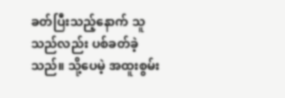ခတ်ပြီးသည့်နောက် သူသည်လည်း ပစ်ခတ်ခဲ့သည်။ သို့ပေမဲ့ အထူးစွမ်း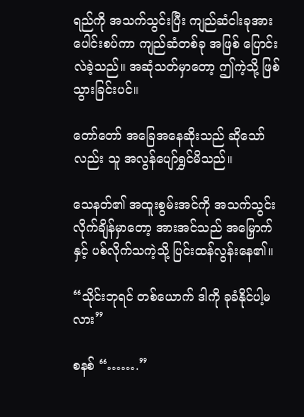ရည်ကို အသက်သွင်းပြီး ကျည်ဆံငါးခုအား ပေါင်းစပ်ကာ ကျည်ဆံတစ်ခု အဖြစ် ပြောင်းလဲခဲ့သည်။ အဆုံသတ်မှာတော့ ဤကဲ့သို့ ဖြစ်သွားခြင်းပင်။

တော်တော် အခြေအနေဆိုးသည် ဆိုသော်လည်း သူ အလွန်ပျော်ရွှင်မိသည်။

သေနတ်၏ အထူးစွမ်းအင်ကို အသက်သွင်းလိုက်ချိန်မှာတော့ အားအင်သည် အမြှောက်နှင့် ပစ်လိုက်သကဲ့သို့ ပြင်းထန်လွန်းနေ၏။

“သိုင်းဘုရင် တစ်ယောက် ဒါကို ခုခံနိုင်ပါ့မလား”

စနစ် “…….”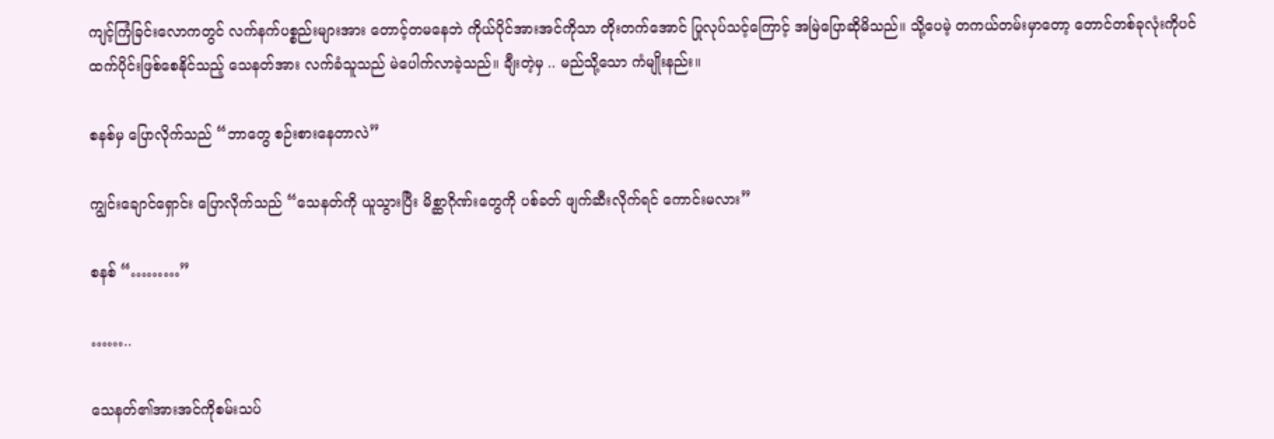ကျင့်ကြံခြင်းလောကတွင် လက်နက်ပစ္စည်းများအား တောင့်တမနေဘဲ ကိုယ်ပိုင်အားအင်ကိုသာ တိုးတက်အောင် ပြုလုပ်သင့်ကြောင့် အမြဲပြောဆိုမိသည်။ သို့ပေမဲ့ တကယ်တမ်းမှာတော့ တောင်တစ်ခုလုံးကိုပင် ထက်ပိုင်းဖြစ်စေနိုင်သည့် သေနတ်အား လက်ခံသူသည် မဲပေါက်လာခဲ့သည်။ ချီးတဲ့မှ .. မည်သို့သော ကံမျိုးနည်း။

စနစ်မှ ပြောလိုက်သည် “ဘာတွေ စဉ်းစားနေတာလဲ”

ကျွင်းချောင်ရှောင်း ပြောလိုက်သည် “သေနတ်ကို ယူသွားပြီး မိစ္ဆာဂိုဏ်းတွေကို ပစ်ခတ် ဖျက်ဆီးလိုက်ရင် ကောင်းမလား”

စနစ် “………”

……..

သေနတ်၏အားအင်ကိုစမ်းသပ်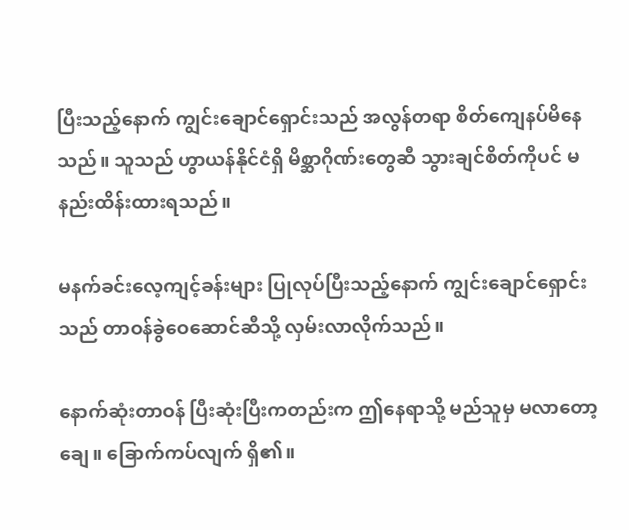ပြီးသည့်နောက် ကျွင်းချောင်ရှောင်းသည် အလွန်တရာ စိတ်ကျေနပ်မိနေသည်။ သူသည် ဟွာယန်နိုင်ငံရှိ မိစ္ဆာဂိုဏ်းတွေဆီ သွားချင်စိတ်ကိုပင် မနည်းထိန်းထားရသည်။

မနက်ခင်းလေ့ကျင့်ခန်းများ ပြုလုပ်ပြီးသည့်နောက် ကျွင်းချောင်ရှောင်းသည် တာဝန်ခွဲဝေဆောင်ဆီသို့ လှမ်းလာလိုက်သည်။

နောက်ဆုံးတာဝန် ပြီးဆုံးပြီးကတည်းက ဤနေရာသို့ မည်သူမှ မလာတော့ချေ။ ခြောက်ကပ်လျက် ရှိ၏။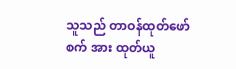သူသည် တာဝန်ထုတ်ဖော်စက် အား ထုတ်ယူ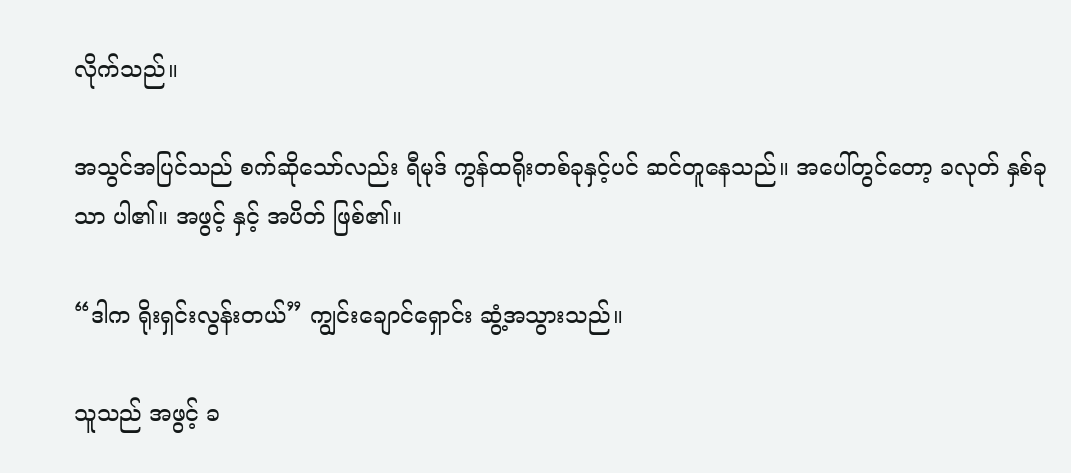လိုက်သည်။

အသွင်အပြင်သည် စက်ဆိုသော်လည်း ရီမုဒ် ကွန်ထရိုးတစ်ခုနှင့်ပင် ဆင်တူနေသည်။ အပေါ်တွင်တော့ ခလုတ် နှစ်ခုသာ ပါ၏။ အဖွင့် နှင့် အပိတ် ဖြစ်၏။

“ဒါက ရိုးရှင်းလွန်းတယ်” ကျွင်းချောင်ရှောင်း ဆွံ့အသွားသည်။

သူသည် အဖွင့် ခ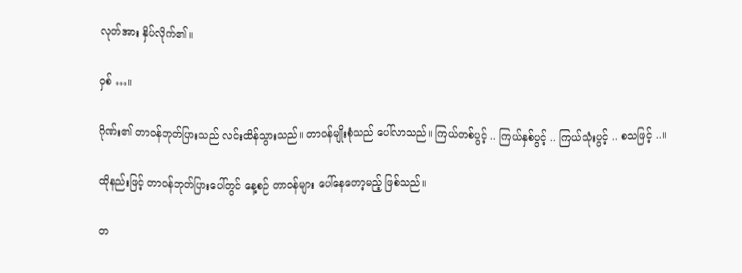လုတ်အား နှိပ်လိုက်၏။

ဝှစ် …။

ဂိုဏ်း၏ တာဝန်ဘုတ်ပြားသည် လင်းထိန်သွားသည်။ တာဝန်မျိုးစုံသည် ပေါ်လာသည်။ ကြယ်တစ်ပွင့် .. ကြယ်နှစ်ပွင့် .. ကြယ်သုံးပွင့် .. စသဖြင့် ..။

ထိုနည်းဖြင့် တာဝန်ဘုတ်ပြားပေါ်တွင် နေ့စဉ် တာဝန်များ ပေါ်နေတော့မည့် ဖြစ်သည်။

တ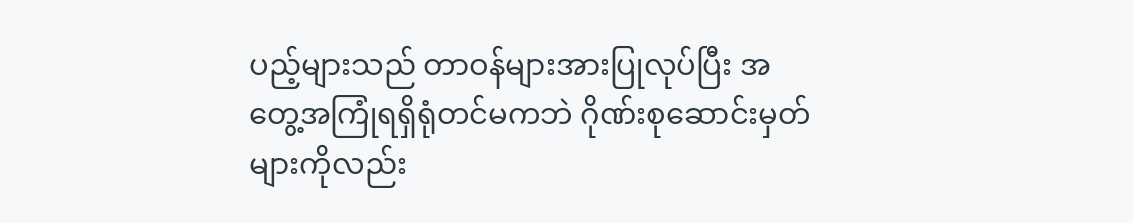ပည့်များသည် တာဝန်များအားပြုလုပ်ပြီး အတွေ့အကြုံရရှိရုံတင်မကဘဲ ဂိုဏ်းစုဆောင်းမှတ်များကိုလည်း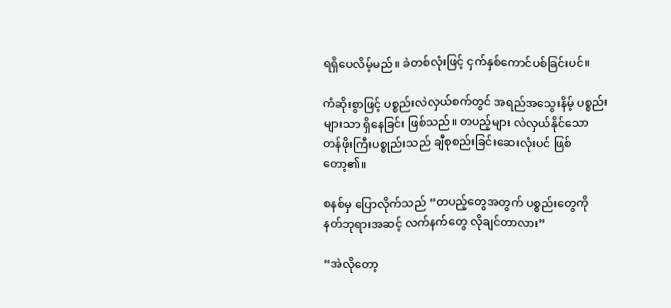ရရှိပေလိမ့်မည်။ ခဲတစ်လုံးဖြင့် ငှက်နှစ်ကောင်ပစ်ခြင်းပင်။

ကံဆိုးစွာဖြင့် ပစ္စည်းလဲလှယ်စက်တွင် အရည်အသွေးနိမ့် ပစ္စည်းများသာ ရှိနေခြင်း ဖြစ်သည်။ တပည့်များ လဲလှယ်နိုင်သော တန်ဖိုးကြီးပစ္စုည်းသည် ချီစုစည်းခြင်းဆေးလုံးပင် ဖြစ်တော့၏။

စနစ်မှ ပြောလိုက်သည် “တပည့်တွေအတွက် ပစ္စည်းတွေကို နတ်ဘုရားအဆင့် လက်နက်တွေ လိုချင်တာလား”

“အဲလိုတော့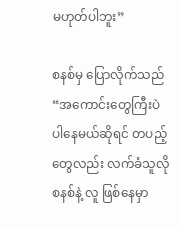မဟုတ်ပါဘူး”

စနစ်မှ ပြောလိုက်သည် “အကောင်းတွေကြီးပဲ ပါနေမယ်ဆိုရင် တပည့်တွေလည်း လက်ခံသူလို စနစ်နဲ့ လူ ဖြစ်နေမှာ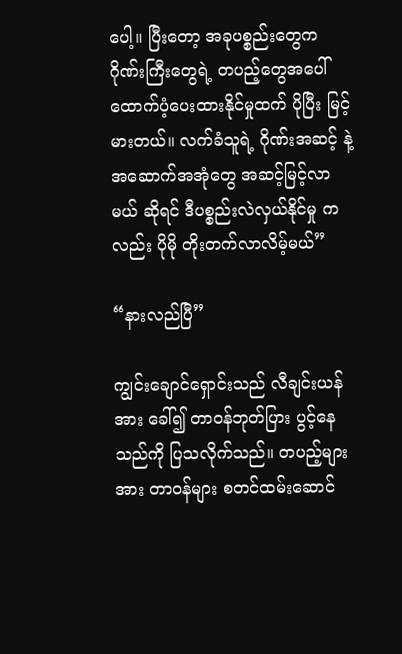ပေါ့။ ပြီးတော့ အခုပစ္စည်းတွေက ဂိုဏ်းကြီးတွေရဲ့ တပည့်တွေအပေါ် ထောက်ပံ့ပေးထားနိုင်မှုထက် ပိုပြီး မြင့်မားတယ်။ လက်ခံသူရဲ့ ဂိုဏ်းအဆင့် နဲ့ အဆောက်အအုံတွေ အဆင့်မြင့်လာမယ် ဆိုရင် ဒီပစ္စည်းလဲလှယ်နိုင်မှု ကလည်း ပိုမို တိုးတက်လာလိမ့်မယ်”

“နားလည်ပြီ”

ကျွင်းချောင်ရှောင်းသည် လီချင်းယန်အား ခေါ်၍ တာဝန်ဘုတ်ပြား ပွင့်နေသည်ကို ပြသလိုက်သည်။ တပည့်များအား တာဝန်များ စတင်ထမ်းဆောင်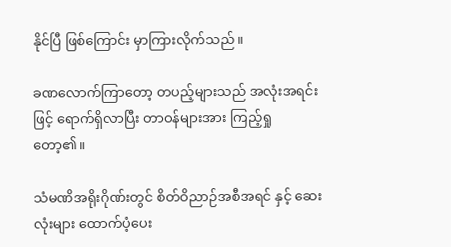နိုင်ပြီ ဖြစ်ကြောင်း မှာကြားလိုက်သည်။

ခဏလောက်ကြာတော့ တပည့်များသည် အလုံးအရင်းဖြင့် ရောက်ရှိလာပြီး တာဝန်များအား ကြည့်ရှုတော့၏။

သံမဏိအရိုးဂိုဏ်းတွင် စိတ်ဝိညာဉ်အစီအရင် နှင့် ဆေးလုံးများ ထောက်ပံ့ပေး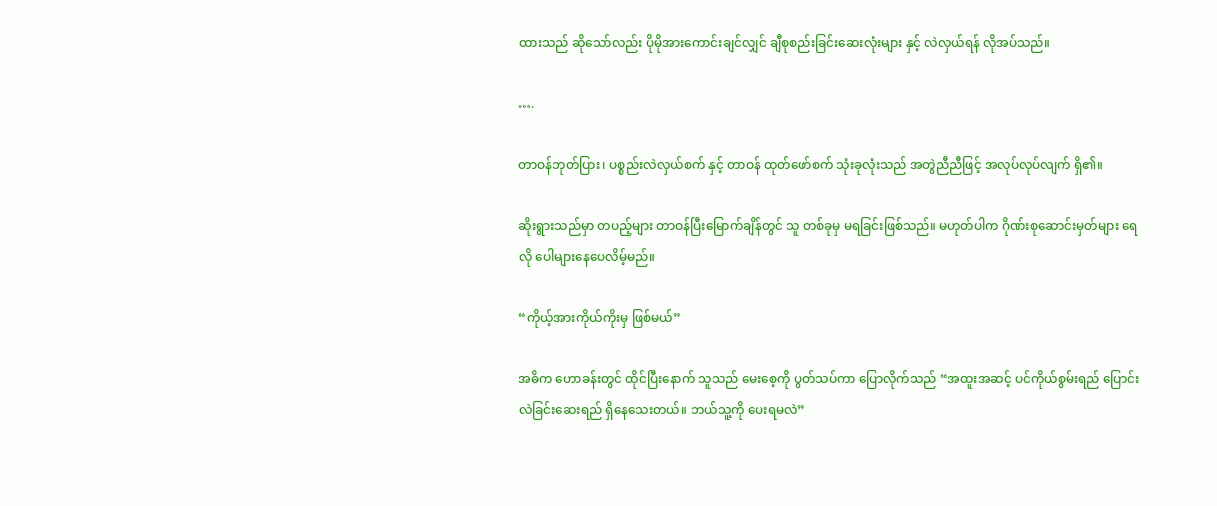ထားသည် ဆိုသော်လည်း ပိုမိုအားကောင်းချင်လျှင် ချီစုစည်းခြင်းဆေးလုံးများ နှင့် လဲလှယ်ရန် လိုအပ်သည်။

….

တာဝန်ဘုတ်ပြား၊ ပစ္စည်းလဲလှယ်စက် နှင့် တာဝန် ထုတ်ဖော်စက် သုံးခုလုံးသည် အတွဲညီညီဖြင့် အလုပ်လုပ်လျက် ရှိ၏။

ဆိုးရွားသည်မှာ တပည့်များ တာဝန်ပြီးမြောက်ချိန်တွင် သူ တစ်ခုမှ မရခြင်းဖြစ်သည်။ မဟုတ်ပါက ဂိုဏ်းစုဆောင်းမှတ်များ ရေလို ပေါများနေပေလိမ့်မည်။

“ကိုယ့်အားကိုယ်ကိုးမှ ဖြစ်မယ်”

အဓိက ဟောခန်းတွင် ထိုင်ပြီးနောက် သူသည် မေးစေ့ကို ပွတ်သပ်ကာ ပြောလိုက်သည် “အထူးအဆင့် ပင်ကိုယ်စွမ်းရည် ပြောင်းလဲခြင်းဆေးရည် ရှိနေသေးတယ်။ ဘယ်သူ့ကို ပေးရမလဲ”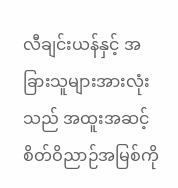လီချင်းယန်နှင့် အခြားသူများအားလုံးသည် အထူးအဆင့် စိတ်ဝိညာဉ်အမြစ်ကို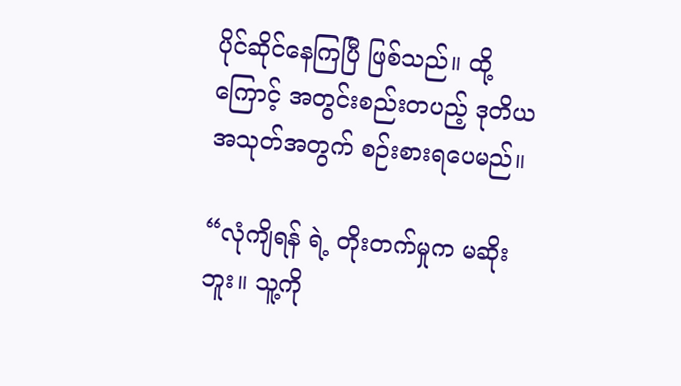ပိုင်ဆိုင်နေကြပြီ ဖြစ်သည်။ ထို့ကြောင့် အတွင်းစည်းတပည့် ဒုတိယအသုတ်အတွက် စဉ်းစားရပေမည်။

“လုံကျိရန် ရဲ့ တိုးတက်မှုက မဆိုးဘူး။ သူ့ကို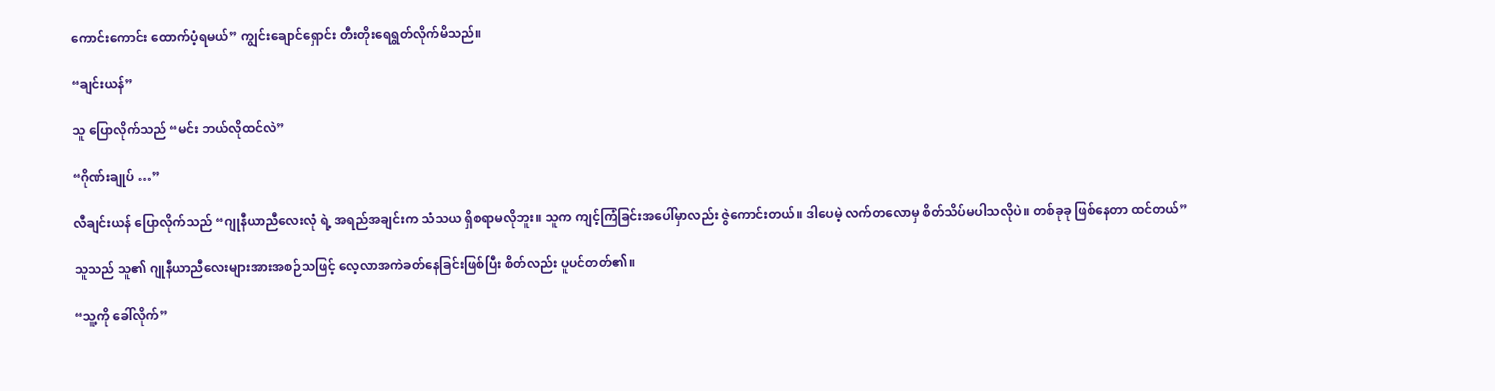ကောင်းကောင်း ထောက်ပံ့ရမယ်” ကျွင်းချောင်ရှောင်း တီးတိုးရေရွတ်လိုက်မိသည်။

“ချင်းယန်”

သူ ပြောလိုက်သည် “မင်း ဘယ်လိုထင်လဲ”

“ဂိုဏ်းချုပ် …”

လီချင်းယန် ပြောလိုက်သည် “ဂျုနီယာညီလေးလုံ ရဲ့ အရည်အချင်းက သံသယ ရှိစရာမလိုဘူး။ သူက ကျင့်ကြံခြင်းအပေါ်မှာလည်း ဇွဲကောင်းတယ်။ ဒါပေမဲ့ လက်တလောမှ စိတ်သိပ်မပါသလိုပဲ။ တစ်ခုခု ဖြစ်နေတာ ထင်တယ်”

သူသည် သူ၏ ဂျုနီယာညီလေးများအားအစဉ်သဖြင့် လေ့လာအကဲခတ်နေခြင်းဖြစ်ပြီး စိတ်လည်း ပူပင်တတ်၏။

“သူ့ကို ခေါ်လိုက်”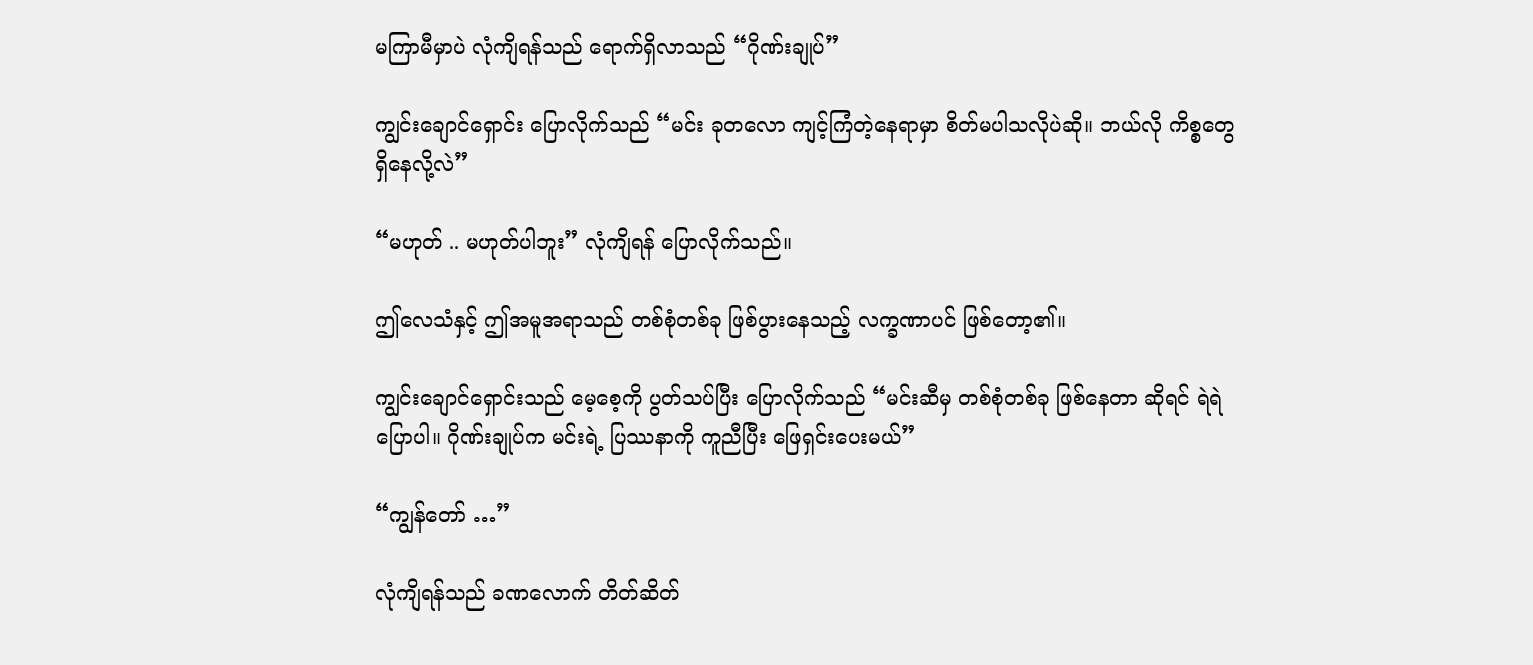မကြာမီမှာပဲ လုံကျိရန်သည် ရောက်ရှိလာသည် “ဂိုဏ်းချုပ်”

ကျွင်းချောင်ရှောင်း ပြောလိုက်သည် “မင်း ခုတလော ကျင့်ကြံတဲ့နေရာမှာ စိတ်မပါသလိုပဲဆို။ ဘယ်လို ကိစ္စတွေ ရှိနေလို့လဲ”

“မဟုတ် .. မဟုတ်ပါဘူး” လုံကျိရန် ပြောလိုက်သည်။

ဤလေသံနှင့် ဤအမူအရာသည် တစ်စုံတစ်ခု ဖြစ်ပွားနေသည့် လက္ခဏာပင် ဖြစ်တော့၏။

ကျွင်းချောင်ရှောင်းသည် မေ့စေ့ကို ပွတ်သပ်ပြီး ပြောလိုက်သည် “မင်းဆီမှ တစ်စုံတစ်ခု ဖြစ်နေတာ ဆိုရင် ရဲရဲပြောပါ။ ဂိုဏ်းချုပ်က မင်းရဲ့ ပြဿနာကို ကူညီပြီး ဖြေရှင်းပေးမယ်”

“ကျွန်တော် …”

လုံကျိရန်သည် ခဏလောက် တိတ်ဆိတ်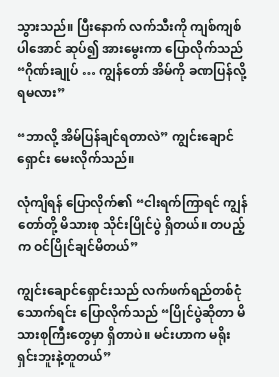သွားသည်။ ပြီးနောက် လက်သီးကို ကျစ်ကျစ်ပါအောင် ဆုပ်၍ အားမွေးကာ ပြောလိုက်သည် “ဂိုဏ်းချုပ် … ကျွန်တော် အိမ်ကို ခဏပြန်လို့ရမလား”

“ဘာလို့ အိမ်ပြန်ချင်ရတာလဲ” ကျွင်းချောင်ရှောင်း မေးလိုက်သည်။

လုံကျိရန် ပြောလိုက်၏ “ငါးရက်ကြာရင် ကျွန်တော်တို့ မိသားစု သိုင်းပြိုင်ပွဲ ရှိတယ်။ တပည့်က ဝင်ပြိုင်ချင်မိတယ်”

ကျွင်းချောင်ရှောင်းသည် လက်ဖက်ရည်တစ်ငုံသောက်ရင်း ပြောလိုက်သည် “ပြိုင်ပွဲဆိုတာ မိသားစုကြီးတွေမှာ ရှိတာပဲ။ မင်းဟာက မရိုးရှင်းဘူးနဲ့တူတယ်”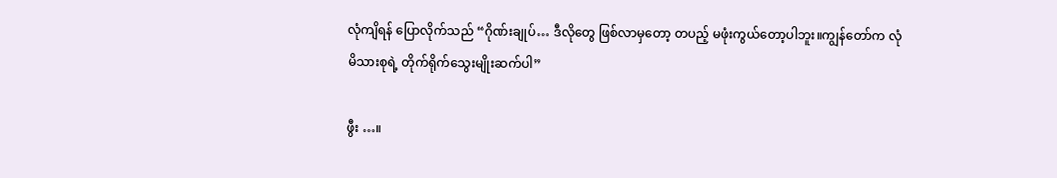လုံကျိရန် ပြောလိုက်သည် “ဂိုဏ်းချုပ်… ဒီလိုတွေ ဖြစ်လာမှတော့ တပည့် မဖုံးကွယ်တော့ပါဘူး။ကျွန်တော်က လုံမိသားစုရဲ့ တိုက်ရိုက်သွေးမျိုးဆက်ပါ”

ဖွီး …။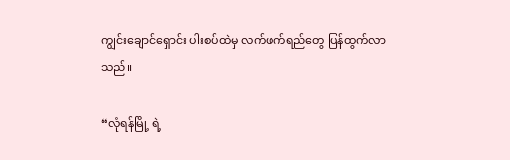ကျွင်းချောင်ရှောင်း ပါးစပ်ထဲမှ လက်ဖက်ရည်တွေ ပြန်ထွက်လာသည်။

“လုံရန်မြို့ ရဲ့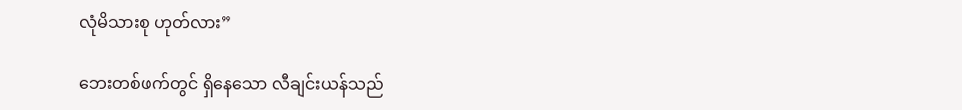လုံမိသားစု ဟုတ်လား”

ဘေးတစ်ဖက်တွင် ရှိနေသော လီချင်းယန်သည်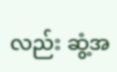လည်း ဆွံ့အ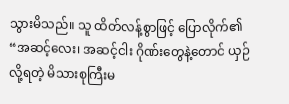သွားမိသည်။ သူ ထိတ်လန့်စွာဖြင့် ပြောလိုက်၏ “အဆင့်လေး၊ အဆင့်ငါး ဂိုဏ်းတွေနဲ့တောင် ယှဉ်လို့ရတဲ့ မိသားစုကြီးမ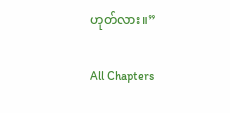ဟုတ်လား။”

All Chapters